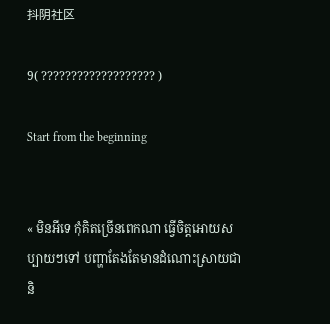抖阴社区

9( ??????????????????? )

Start from the beginning


« មិនអីទេ កុំគិតច្រើនពេកណា ធ្វើចិត្តអោយសប្បាយៗទៅ បញ្ហាតែងតែមានដំណោះស្រាយជានិ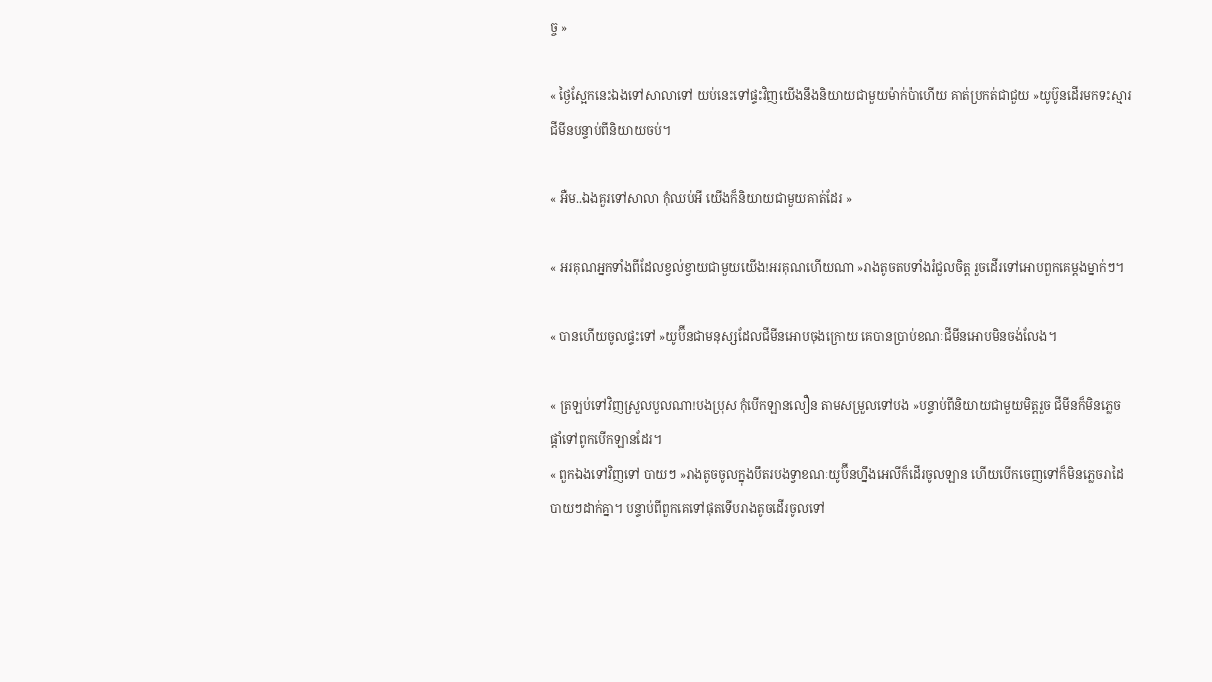ច្ច »

« ថ្ងៃស្អែកនេះឯងទៅសាលាទៅ យប់នេះទៅផ្ទះវិញយើងនឹងនិយាយជាមួយម៉ាក់ប៉ាហើយ គាត់ប្រកត់ជាជួយ »យូប៊ូនដើរមកទះស្មារជីមីនបន្ទាប់ពីនិយាយចប់។

« អឺម..ឯងគួរទៅសាលា កុំឈប់អី យើងក៏និយាយជាមួយគាត់ដែរ »

« អរគុណអ្នកទាំងពីដែលខ្វល់ខ្វាយជាមួយយើង!អរគុណហើយណា »រាងតូចតបទាំងរំជួលចិត្ត រួចដើរទៅអោបពួកគេម្ដងម្នាក់ៗ។

« បានហើយចូលផ្ទះទៅ »យូប៊ីនជាមនុស្សដែលជីមីនអោបចុងក្រោយ គេបានប្រាប់ខណៈជីមីនអោបមិនចង់លែង។

« ត្រឡប់ទៅវិញស្រួលបួលណា!បងប្រុស កុំបើកឡានលឿន តាមសម្រួលទៅបង »បន្ទាប់ពីនិយាយជាមួយមិត្តរួច ជីមីនក៏មិនភ្លេចផ្ដាំទៅពូកបើកឡានដែរ។
« ពួកឯងទៅវិញទៅ បាយៗ »រាងតូចចូលក្នុងបឹតរបងទ្វាខណៈយូប៊ីនហ្នឹងអេលីក៏ដើរចូលឡាន ហើយបើកចេញទៅក៏មិនភ្លេចរាដៃបាយៗដាក់គ្នា។ បន្ទាប់ពីពួកគេទៅផុតទើបរាងតូចដើរចូលទៅ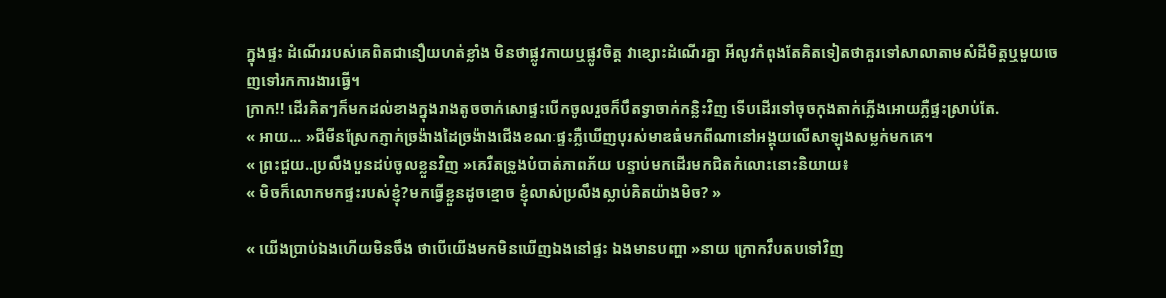ក្នុងផ្ទះ ដំណើររបស់គេពិតជានឿយហត់ខ្លាំង មិនថាផ្លូវកាយឬផ្លូវចិត្ត វាខ្សោះដំណើរគ្នា អីលូវកំពុងតែគិតទៀតថាគួរទៅសាលាតាមសំដីមិត្តឬមួយចេញទៅរកការងារធ្វើ។
ក្រាក!! ដើរគិតៗក៏មកដល់ខាងក្នុងរាងតូចចាក់សោផ្ទះបើកចូលរួចក៏បឹតទ្វាចាក់កន្លិះវិញ ទើបដើរទៅចុចកុងតាក់ភ្លើងអោយភ្លឺផ្ទះស្រាប់តែ.
« អាយ... »ជីមីនស្រែកភ្ញាក់ច្រង៉ាងដៃច្រង៉ាងជើងខណៈផ្ទះភ្លឺឃើញបុរស់មាឌធំមកពីណានៅអង្គុយលើសាឡុងសម្លក់មកគេ។
« ព្រះជួយ..ប្រលឹងបួនដប់ចូលខ្លួនវិញ »គេរឺតទ្រូងបំបាត់ភាពភ័យ បន្ទាប់មកដើរមកជិតកំលោះនោះនិយាយ៖
« មិចក៏លោកមកផ្ទះរបស់ខ្ញុំ?មកធ្វើខ្លួនដូចខ្មោច ខ្ញុំលាស់ប្រលឹងស្លាប់គិតយ៉ាងមិច? »

« យើងប្រាប់ឯងហើយមិនចឹង ថាបើយើងមកមិនឃើញឯងនៅផ្ទះ ឯងមានបញ្ហា »នាយ ក្រោកវឹបតបទៅវិញ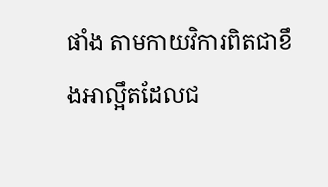ផាំង តាមកាយវិការពិតជាខឹងអាល្អឹតដែលជ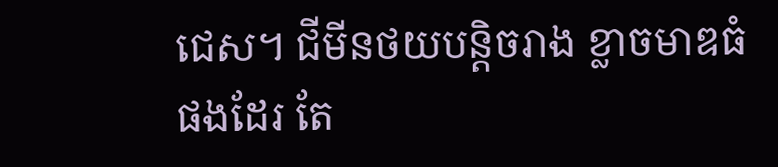ជេស។ ជីមីនថយបន្តិចរាង ខ្លាចមាឌធំផងដែរ តែ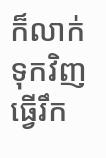ក៏លាក់ទុកវិញធ្វើរឹក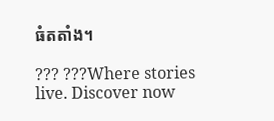ធំតតាំង។

??? ???Where stories live. Discover now